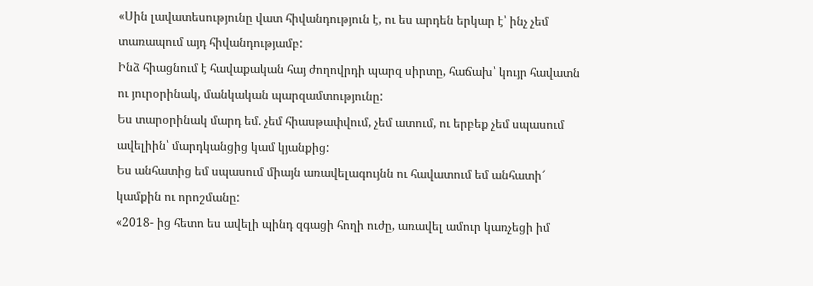«Սին լավատեսությունը վատ հիվանդություն է, ու ես արդեն երկար է՝ ինչ չեմ տառապում այդ հիվանդությամբ:
Ինձ հիացնում է հավաքական հայ ժողովրդի պարզ սիրտը, հաճախ՝ կույր հավատն ու յուրօրինակ, մանկական պարզամտությունը:
Ես տարօրինակ մարդ եմ. չեմ հիասթափվում, չեմ ատում, ու երբեք չեմ սպասում ավելիին՝ մարդկանցից կամ կյանքից:
Ես անհատից եմ սպասում միայն առավելագույնն ու հավատում եմ անհատի՜ կամքին ու որոշմանը:
«2018- ից հետո ես ավելի պինդ զգացի հողի ուժը, առավել ամուր կառչեցի իմ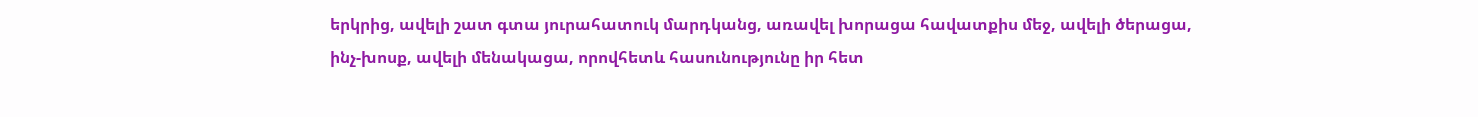երկրից, ավելի շատ գտա յուրահատուկ մարդկանց, առավել խորացա հավատքիս մեջ, ավելի ծերացա, ինչ-խոսք, ավելի մենակացա, որովհետև հասունությունը իր հետ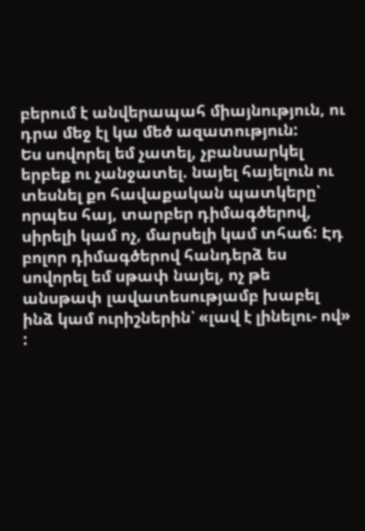բերում է անվերապահ միայնություն, ու դրա մեջ էլ կա մեծ ազատություն:
Ես սովորել եմ չատել, չբանսարկել երբեք ու չանջատել. նայել հայելուն ու տեսնել քո հավաքական պատկերը՝ որպես հայ, տարբեր դիմագծերով, սիրելի կամ ոչ, մարսելի կամ տհաճ: Էդ բոլոր դիմագծերով հանդերձ ես սովորել եմ սթափ նայել, ոչ թե անսթափ լավատեսությամբ խաբել ինձ կամ ուրիշներին՝ «լավ է լինելու- ով» :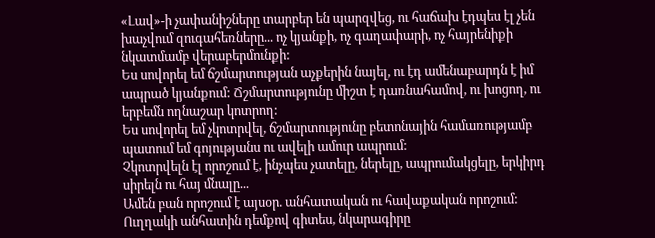«Լավ»-ի չափանիշները տարբեր են պարզվեց, ու հաճախ էդպես էլ չեն խաչվում զուգահեռները... ոչ կյանքի, ոչ գաղափարի, ոչ հայրենիքի նկատմամբ վերաբերմունքի:
Ես սովորել եմ ճշմարտության աչքերին նայել, ու էդ ամենաբարդն է իմ ապրած կյանքում: Ճշմարտությունը միշտ է դառնահամով, ու խոցող, ու երբեմն ողնաշար կոտրող:
Ես սովորել եմ չկոտրվել, ճշմարտությունը բետոնային համառությամբ պատում եմ գոյությանս ու ավելի ամուր ապրում:
Չկոտրվելն էլ որոշում է, ինչպես չատելը, ներելը, ապրումակցելը, երկիրդ սիրելն ու հայ մնալը...
Ամեն բան որոշում է այսօր. անհատական ու հավաքական որոշում: Ուղղակի անհատին դեմքով գիտես, նկարագիրը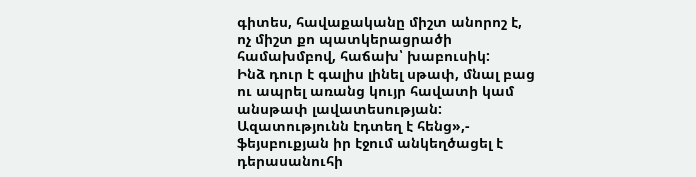գիտես, հավաքականը միշտ անորոշ է, ոչ միշտ քո պատկերացրածի համախմբով, հաճախ՝ խաբուսիկ:
Ինձ դուր է գալիս լինել սթափ, մնալ բաց ու ապրել առանց կույր հավատի կամ անսթափ լավատեսության: Ազատությունն էդտեղ է հենց»,- ֆեյսբուքյան իր էջում անկեղծացել է դերասանուհի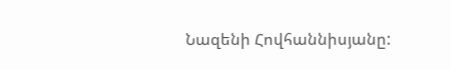Նազենի Հովհաննիսյանը: